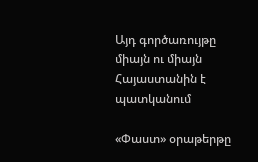Այդ գործառույթը միայն ու միայն Հայաստանին է պատկանում

«Փաստ» օրաթերթը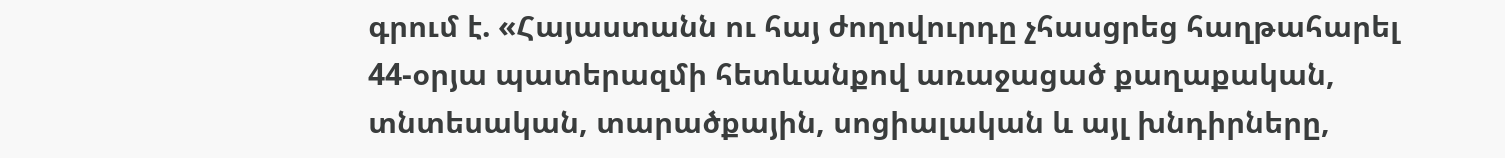գրում է. «Հայաստանն ու հայ ժողովուրդը չհասցրեց հաղթահարել 44-օրյա պատերազմի հետևանքով առաջացած քաղաքական, տնտեսական, տարածքային, սոցիալական և այլ խնդիրները,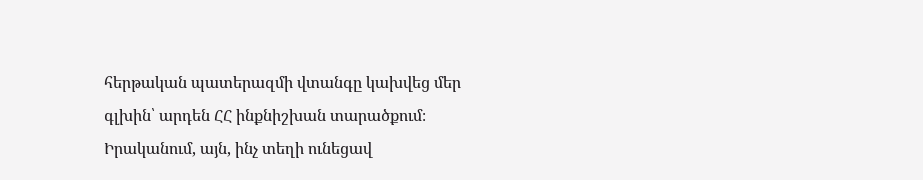հերթական պատերազմի վտանգը կախվեց մեր գլխին՝ արդեն ՀՀ ինքնիշխան տարածքում։ Իրականում, այն, ինչ տեղի ունեցավ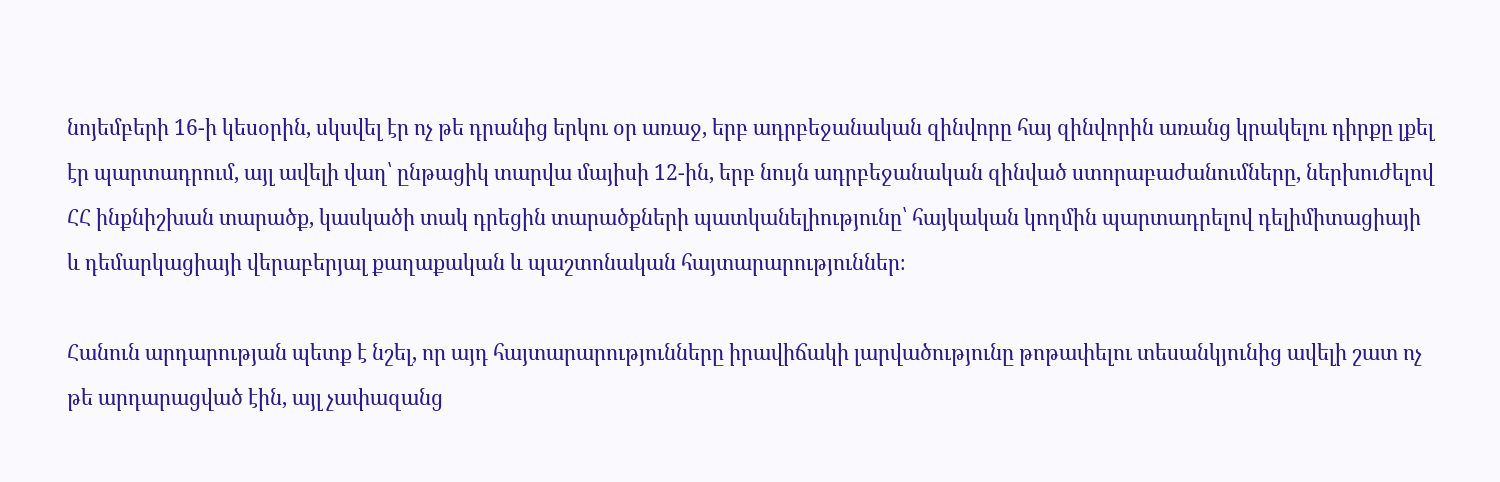նոյեմբերի 16-ի կեսօրին, սկսվել էր ոչ թե դրանից երկու օր առաջ, երբ ադրբեջանական զինվորը հայ զինվորին առանց կրակելու դիրքը լքել էր պարտադրում, այլ ավելի վաղ՝ ընթացիկ տարվա մայիսի 12-ին, երբ նույն ադրբեջանական զինված ստորաբաժանումները, ներխուժելով ՀՀ ինքնիշխան տարածք, կասկածի տակ դրեցին տարածքների պատկանելիությունը՝ հայկական կողմին պարտադրելով դելիմիտացիայի և դեմարկացիայի վերաբերյալ քաղաքական և պաշտոնական հայտարարություններ։

Հանուն արդարության պետք է նշել, որ այդ հայտարարությունները իրավիճակի լարվածությունը թոթափելու տեսանկյունից ավելի շատ ոչ թե արդարացված էին, այլ չափազանց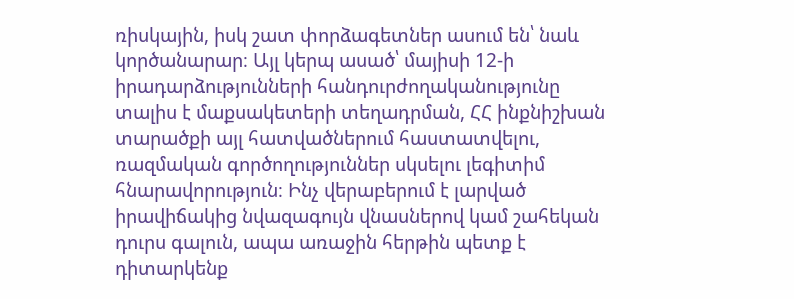ռիսկային, իսկ շատ փորձագետներ ասում են՝ նաև կործանարար։ Այլ կերպ ասած՝ մայիսի 12-ի իրադարձությունների հանդուրժողականությունը տալիս է մաքսակետերի տեղադրման, ՀՀ ինքնիշխան տարածքի այլ հատվածներում հաստատվելու, ռազմական գործողություններ սկսելու լեգիտիմ հնարավորություն։ Ինչ վերաբերում է լարված իրավիճակից նվազագույն վնասներով կամ շահեկան դուրս գալուն, ապա առաջին հերթին պետք է դիտարկենք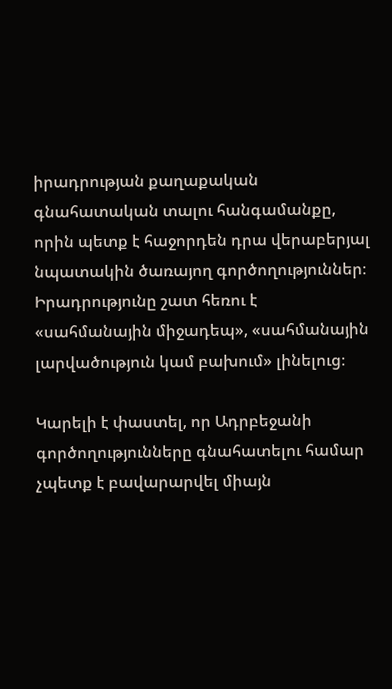իրադրության քաղաքական գնահատական տալու հանգամանքը, որին պետք է հաջորդեն դրա վերաբերյալ նպատակին ծառայող գործողություններ։ Իրադրությունը շատ հեռու է «սահմանային միջադեպ», «սահմանային լարվածություն կամ բախում» լինելուց։

Կարելի է փաստել, որ Ադրբեջանի գործողությունները գնահատելու համար չպետք է բավարարվել միայն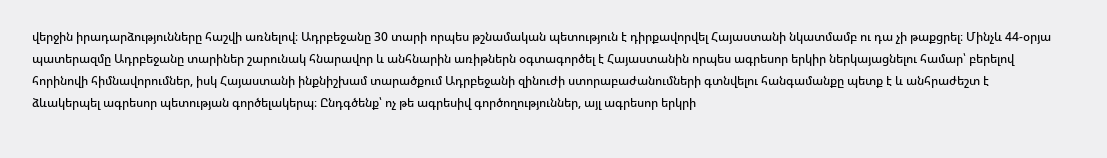վերջին իրադարձությունները հաշվի առնելով։ Ադրբեջանը 30 տարի որպես թշնամական պետություն է դիրքավորվել Հայաստանի նկատմամբ ու դա չի թաքցրել։ Մինչև 44-օրյա պատերազմը Ադրբեջանը տարիներ շարունակ հնարավոր և անհնարին առիթներն օգտագործել է Հայաստանին որպես ագրեսոր երկիր ներկայացնելու համար՝ բերելով հորինովի հիմնավորումներ, իսկ Հայաստանի ինքնիշխամ տարածքում Ադրբեջանի զինուժի ստորաբաժանումների գտնվելու հանգամանքը պետք է և անհրաժեշտ է ձևակերպել ագրեսոր պետության գործելակերպ։ Ընդգծենք՝ ոչ թե ագրեսիվ գործողություններ, այլ ագրեսոր երկրի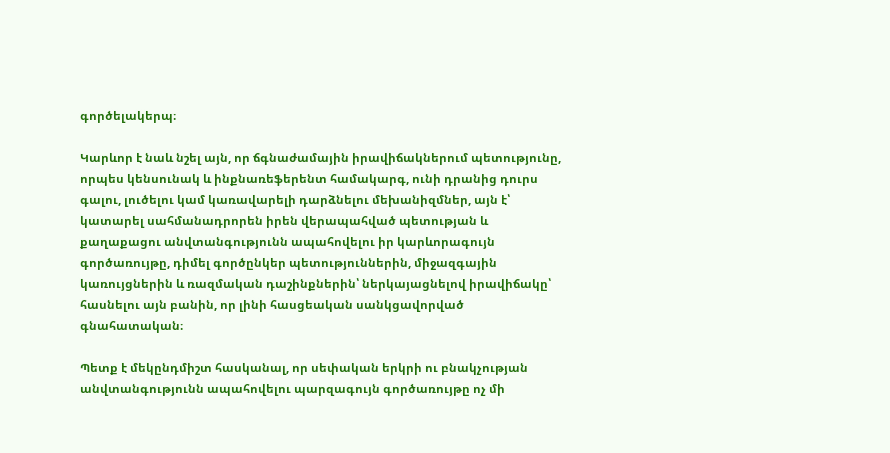գործելակերպ։

Կարևոր է նաև նշել այն, որ ճգնաժամային իրավիճակներում պետությունը, որպես կենսունակ և ինքնառեֆերենտ համակարգ, ունի դրանից դուրս գալու, լուծելու կամ կառավարելի դարձնելու մեխանիզմներ, այն է՝ կատարել սահմանադրորեն իրեն վերապահված պետության և քաղաքացու անվտանգությունն ապահովելու իր կարևորագույն գործառույթը, դիմել գործընկեր պետություններին, միջազգային կառույցներին և ռազմական դաշինքներին՝ ներկայացնելով իրավիճակը՝ հասնելու այն բանին, որ լինի հասցեական սանկցավորված գնահատական։

Պետք է մեկընդմիշտ հասկանալ, որ սեփական երկրի ու բնակչության անվտանգությունն ապահովելու պարզագույն գործառույթը ոչ մի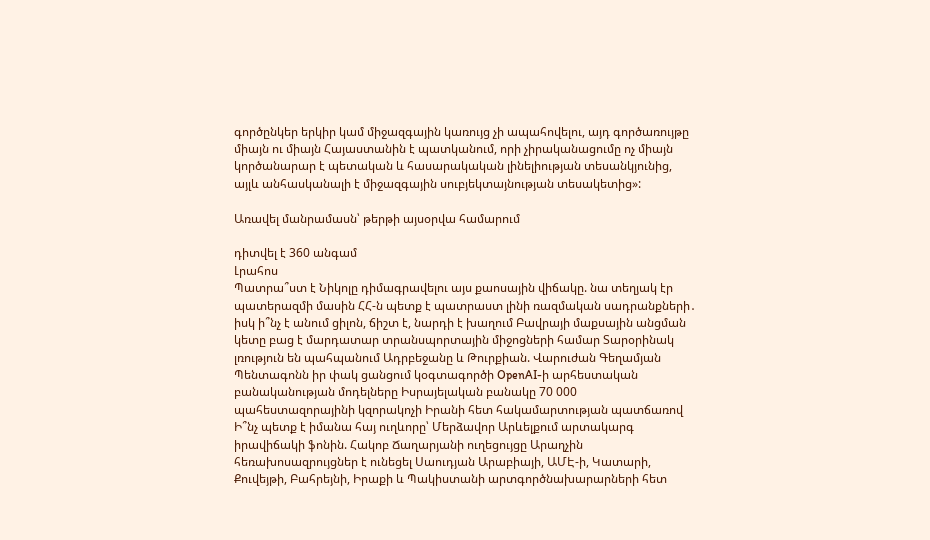գործընկեր երկիր կամ միջազգային կառույց չի ապահովելու, այդ գործառույթը միայն ու միայն Հայաստանին է պատկանում, որի չիրականացումը ոչ միայն կործանարար է պետական և հասարակական լինելիության տեսանկյունից, այլև անհասկանալի է միջազգային սուբյեկտայնության տեսակետից»:

Առավել մանրամասն՝ թերթի այսօրվա համարում

դիտվել է 360 անգամ
Լրահոս
Պատրա՞ստ է Նիկոլը դիմագրավելու այս քաոսային վիճակը. նա տեղյակ էր պատերազմի մասին ՀՀ-ն պետք է պատրաստ լինի ռազմական սադրանքների․ իսկ ի՞նչ է անում ցիլոն, ճիշտ է, նարդի է խաղում Բավրայի մաքսային անցման կետը բաց է մարդատար տրանսպորտային միջոցների համար Տարօրինակ լռություն են պահպանում Ադրբեջանը և Թուրքիան. Վարուժան Գեղամյան Պենտագոնն իր փակ ցանցում կօգտագործի OpenAI-ի արհեստական բանականության մոդելները Իսրայելական բանակը 70 000 պահեստազորայինի կզորակոչի Իրանի հետ հակամարտության պատճառով Ի՞նչ պետք է իմանա հայ ուղևորը՝ Մերձավոր Արևելքում արտակարգ իրավիճակի ֆոնին. Հակոբ Ճաղարյանի ուղեցույցը Արաղչին հեռախոսազրույցներ է ունեցել Սաուդյան Արաբիայի, ԱՄԷ-ի, Կատարի, Քուվեյթի, Բահրեյնի, Իրաքի և Պակիստանի արտգործնախարարների հետ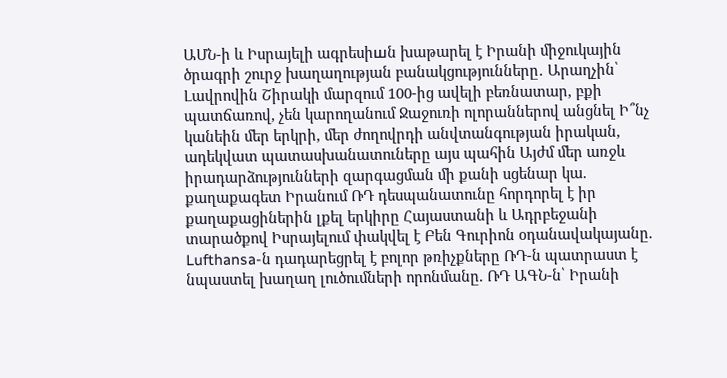ԱՄՆ-ի և Իսրայելի ագրեսիшն խաթարել է Իրանի միջուկային ծրագրի շուրջ խաղաղության բանակցությունները․ Արաղչին՝ Լավրովին Շիրակի մարզում 100-ից ավելի բեռնատար, բքի պատճառով, չեն կարողանում Ջաջուռի ոլորաններով անցնել Ի՞նչ կանեին մեր երկրի, մեր ժողովրդի անվտանգության իրական, ադեկվատ պատասխանատուները այս պահին Այժմ մեր առջև իրադարձությունների զարգացման մի քանի սցենար կա. քաղաքագետ Իրանում ՌԴ դեսպանատունը հորդորել է իր քաղաքացիներին լքել երկիրը Հայաստանի և Ադրբեջանի տարածքով Իսրայելում փակվել է Բեն Գուրիոն օդանավակայանը. Lufthansa-ն դադարեցրել է բոլոր թռիչքները ՌԴ-ն պատրաստ է նպաստել խաղաղ լուծումների որոնմանը. ՌԴ ԱԳՆ-ն՝ Իրանի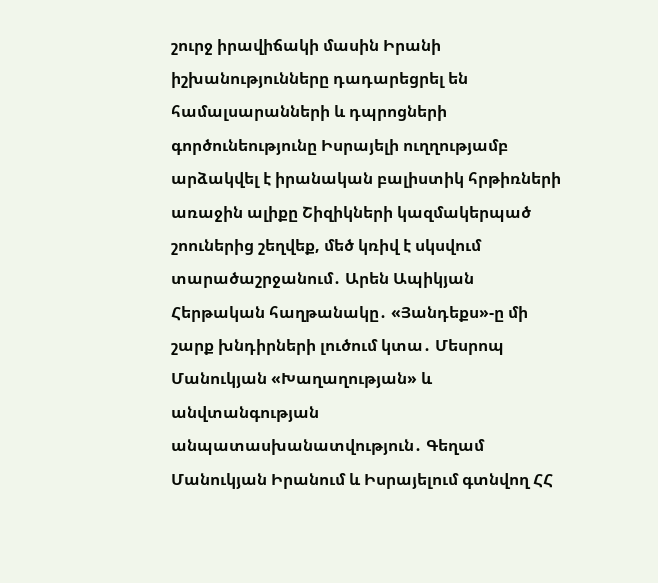շուրջ իրավիճակի մասին Իրանի իշխանությունները դադարեցրել են համալսարանների և դպրոցների գործունեությունը Իսրայելի ուղղությամբ արձակվել է իրանական բալիստիկ հրթիռների առաջին ալիքը Շիզիկների կազմակերպած շոուներից շեղվեք, մեծ կռիվ է սկսվում տարածաշրջանում․ Արեն Ապիկյան Հերթական հաղթանակը․ «Յանդեքս»-ը մի շարք խնդիրների լուծում կտա․ Մեսրոպ Մանուկյան «Խաղաղության» և անվտանգության անպատասխանատվություն․ Գեղամ Մանուկյան Իրանում և Իսրայելում գտնվող ՀՀ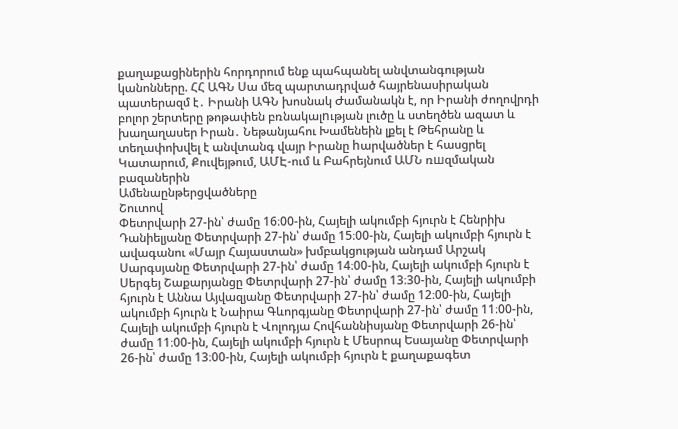քաղաքացիներին հորդորում ենք պահպանել անվտանգության կանոնները. ՀՀ ԱԳՆ Սա մեզ պարտադրված հայրենասիրական պատերազմ է․ Իրանի ԱԳՆ խոսնակ Ժամանակն է, որ Իրանի ժողովրդի բոլոր շերտերը թոթափեն բռնակալnւթյան լուծը և ստեղծեն ազատ և խաղաղասեր Իրան․ Նեթանյահու Խամենեին լքել է Թեհրանը և տեղափոխվել է անվտանգ վայր Իրանը hարվածներ է հասցրել Կատարում, Քուվեյթում, ԱՄԷ-ում և Բահրեյնում ԱՄՆ ռшզմական բազաներին
Ամենաընթերցվածները
Շուտով
Փետրվարի 27-ին՝ ժամը 16։00-ին, Հայելի ակումբի հյուրն է Հենրիխ Դանիելյանը Փետրվարի 27-ին՝ ժամը 15։00-ին, Հայելի ակումբի հյուրն է ավագանու «Մայր Հայաստան» խմբակցության անդամ Արշակ Սարգսյանը Փետրվարի 27-ին՝ ժամը 14։00-ին, Հայելի ակումբի հյուրն է Սերգեյ Շաքարյանցը Փետրվարի 27-ին՝ ժամը 13։30-ին, Հայելի ակումբի հյուրն է Աննա Այվազյանը Փետրվարի 27-ին՝ ժամը 12։00-ին, Հայելի ակումբի հյուրն է Նաիրա Գևորգյանը Փետրվարի 27-ին՝ ժամը 11։00-ին, Հայելի ակումբի հյուրն է Վոլոդյա Հովհաննիսյանը Փետրվարի 26-ին՝ ժամը 11։00-ին, Հայելի ակումբի հյուրն է Մեսրոպ Եսայանը Փետրվարի 26-ին՝ ժամը 13։00-ին, Հայելի ակումբի հյուրն է քաղաքագետ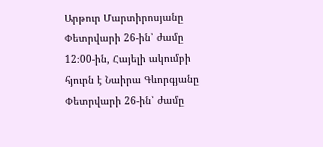Արթուր Մարտիրոսյանը Փետրվարի 26-ին՝ ժամը 12։00-ին, Հայելի ակումբի հյուրն է Նաիրա Գևորգյանը Փետրվարի 26-ին՝ ժամը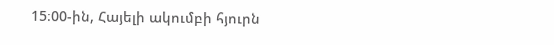15։00-ին, Հայելի ակումբի հյուրն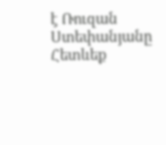է Ռուզան Ստեփանյանը
Հետևեք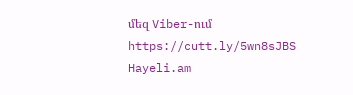մեզ Viber-ում https://cutt.ly/5wn8sJBS
Hayeli.am